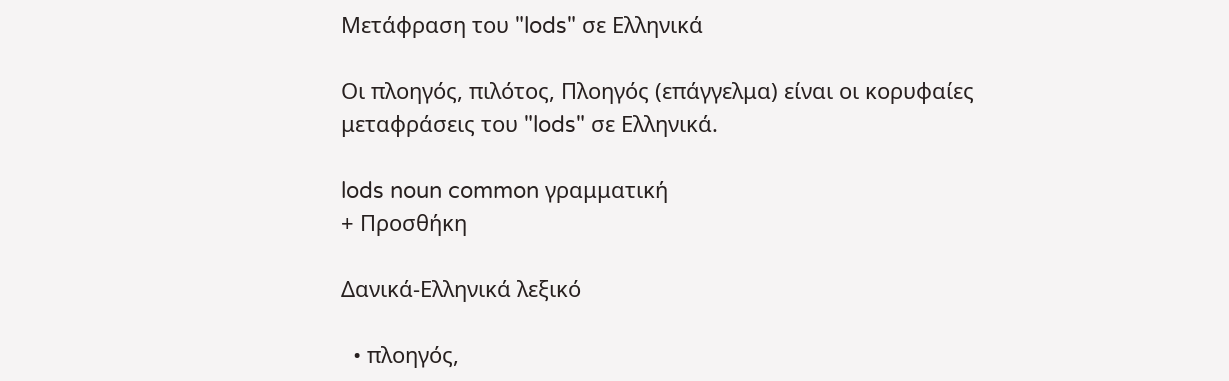Μετάφραση του "lods" σε Ελληνικά

Οι πλοηγός, πιλότος, Πλοηγός (επάγγελμα) είναι οι κορυφαίες μεταφράσεις του "lods" σε Ελληνικά.

lods noun common γραμματική
+ Προσθήκη

Δανικά-Ελληνικά λεξικό

  • πλοηγός,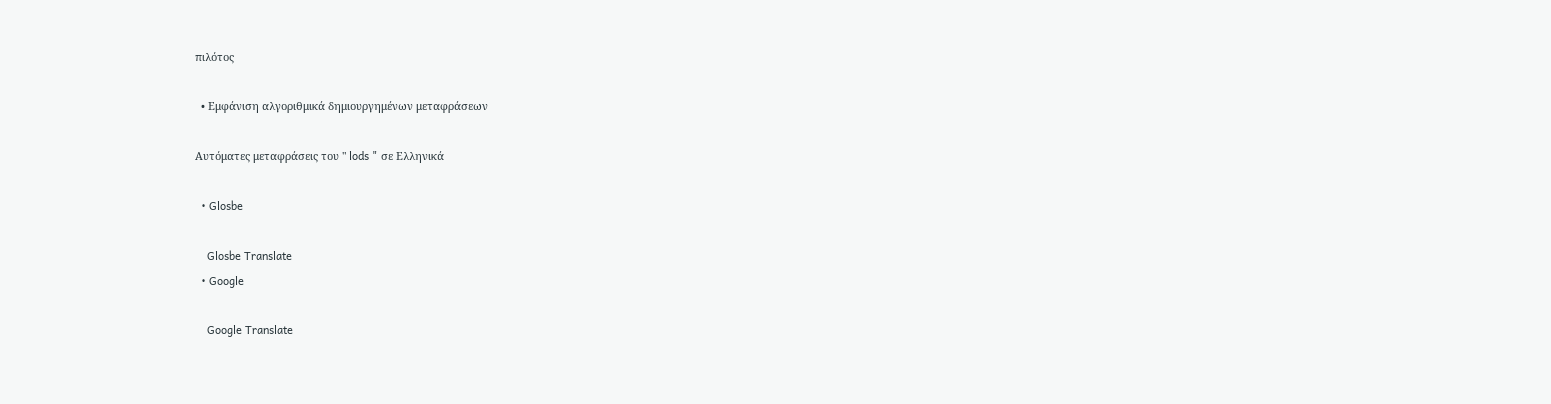πιλότος

  • Εμφάνιση αλγοριθμικά δημιουργημένων μεταφράσεων

Αυτόματες μεταφράσεις του " lods " σε Ελληνικά

  • Glosbe

    Glosbe Translate
  • Google

    Google Translate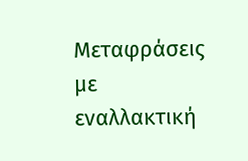Μεταφράσεις με εναλλακτική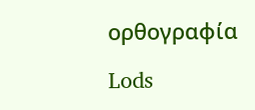ορθογραφία

Lods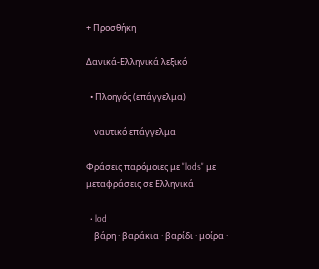+ Προσθήκη

Δανικά-Ελληνικά λεξικό

  • Πλοηγός (επάγγελμα)

    ναυτικό επάγγελμα

Φράσεις παρόμοιες με "lods" με μεταφράσεις σε Ελληνικά

  • lod
    βάρη · βαράκια · βαρίδι · μοίρα ·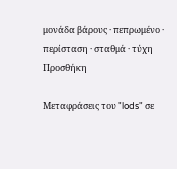μονάδα βάρους · πεπρωμένο · περίσταση · σταθμά · τύχη
Προσθήκη

Μεταφράσεις του "lods" σε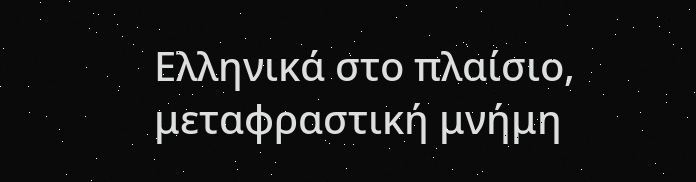Ελληνικά στο πλαίσιο, μεταφραστική μνήμη